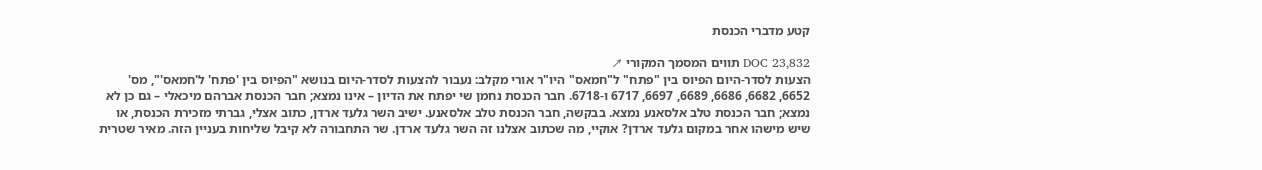קטע מדברי הכנסת

DOC 23,832 תווים המסמך המקורי ↗
הצעות לסדר-היום הפיוס בין "פתח" ל"חמאס" היו"ר אורי מקלב: נעבור להצעות לסדר-היום בנושא "הפיוס בין 'פתח' ל'חמאס'", מס' 6652, 6682, 6686, 6689, 6697, 6717 ו-6718. חבר הכנסת נחמן שי יפתח את הדיון – אינו נמצא; חבר הכנסת אברהם מיכאלי – גם כן לא נמצא; חבר הכנסת טלב אלסאנע נמצא. בבקשה, חבר הכנסת טלב אלסאנע. ישיב השר גלעד ארדן, כתוב אצלי, גברתי מזכירת הכנסת, או שיש מישהו אחר במקום גלעד ארדן? אוקיי, מה שכתוב אצלנו זה השר גלעד ארדן. שר התחבורה לא קיבל שליחות בעניין הזה. מאיר שטרית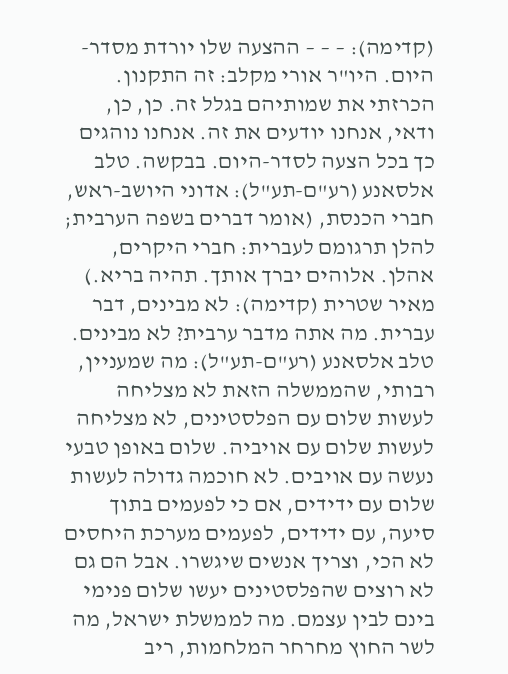(קדימה): – – – ההצעה שלו יורדת מסדר-היום. היו"ר אורי מקלב: זה התקנון. הכרזתי את שמותיהם בגלל זה. כן, כן, ודאי, אנחנו יודעים את זה. אנחנו נוהגים כך בכל הצעה לסדר-היום. בבקשה. טלב אלסאנע (רע"ם-תע"ל): אדוני היושב-ראש, חברי הכנסת, (אומר דברים בשפה הערבית; להלן תרגומם לעברית: חברי היקרים, אהלן. אלוהים יברך אותך. תהיה בריא.) מאיר שטרית (קדימה): לא מבינים, דבר עברית. מה אתה מדבר ערבית? לא מבינים. טלב אלסאנע (רע"ם-תע"ל): מה שמעניין, רבותי, שהממשלה הזאת לא מצליחה לעשות שלום עם הפלסטינים, לא מצליחה לעשות שלום עם אויביה. שלום באופן טבעי נעשה עם אויבים. לא חוכמה גדולה לעשות שלום עם ידידים, אם כי לפעמים בתוך סיעה, עם ידידים, לפעמים מערכת היחסים לא הכי, וצריך אנשים שיגשרו. אבל הם גם לא רוצים שהפלסטינים יעשו שלום פנימי בינם לבין עצמם. מה לממשלת ישראל, מה לשר החוץ מחרחר המלחמות, ריב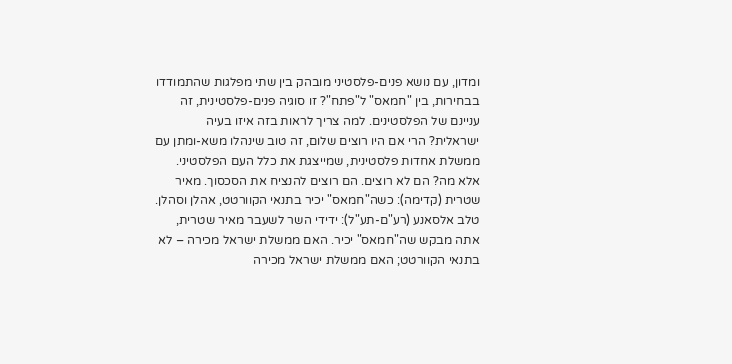ומדון, עם נושא פנים-פלסטיני מובהק בין שתי מפלגות שהתמודדו בבחירות, בין "חמאס" ל"פתח"? זו סוגיה פנים-פלסטינית, זה עניינם של הפלסטינים. למה צריך לראות בזה איזו בעיה ישראלית? הרי אם היו רוצים שלום, זה טוב שינהלו משא-ומתן עם ממשלת אחדות פלסטינית, שמייצגת את כלל העם הפלסטיני. אלא מה? הם לא רוצים. הם רוצים להנציח את הסכסוך. מאיר שטרית (קדימה): כשה"חמאס" יכיר בתנאי הקוורטט, אהלן וסהלן. טלב אלסאנע (רע"ם-תע"ל): ידידי השר לשעבר מאיר שטרית, אתה מבקש שה"חמאס" יכיר. האם ממשלת ישראל מכירה – לא בתנאי הקוורטט; האם ממשלת ישראל מכירה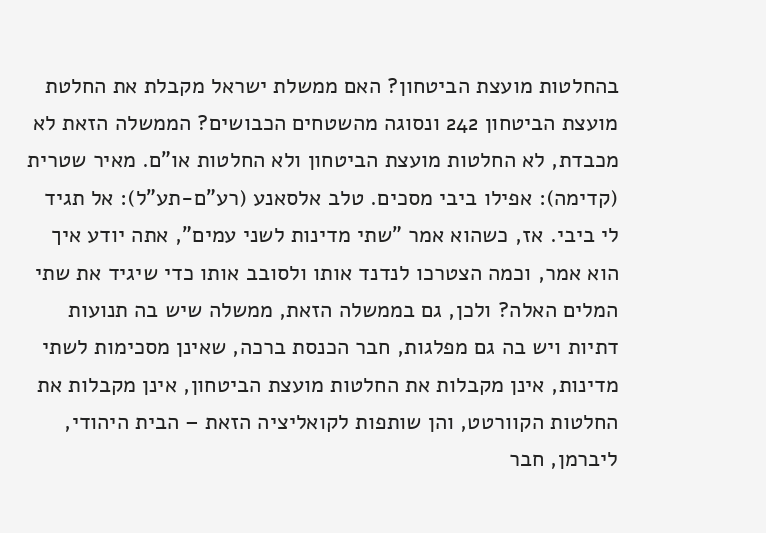בהחלטות מועצת הביטחון? האם ממשלת ישראל מקבלת את החלטת מועצת הביטחון 242 ונסוגה מהשטחים הכבושים? הממשלה הזאת לא מכבדת, לא החלטות מועצת הביטחון ולא החלטות או"ם. מאיר שטרית (קדימה): אפילו ביבי מסכים. טלב אלסאנע (רע"ם-תע"ל): אל תגיד לי ביבי. אז, כשהוא אמר "שתי מדינות לשני עמים", אתה יודע איך הוא אמר, וכמה הצטרכו לנדנד אותו ולסובב אותו כדי שיגיד את שתי המלים האלה? ולכן, גם בממשלה הזאת, ממשלה שיש בה תנועות דתיות ויש בה גם מפלגות, חבר הכנסת ברכה, שאינן מסכימות לשתי מדינות, אינן מקבלות את החלטות מועצת הביטחון, אינן מקבלות את החלטות הקוורטט, והן שותפות לקואליציה הזאת – הבית היהודי, ליברמן, חבר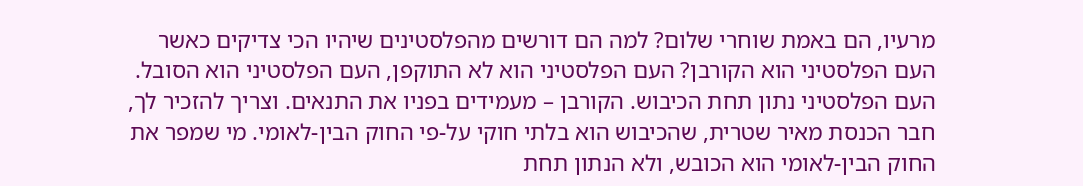מרעיו, הם באמת שוחרי שלום? למה הם דורשים מהפלסטינים שיהיו הכי צדיקים כאשר העם הפלסטיני הוא הקורבן? העם הפלסטיני הוא לא התוקפן, העם הפלסטיני הוא הסובל. העם הפלסטיני נתון תחת הכיבוש. הקורבן – מעמידים בפניו את התנאים. וצריך להזכיר לך, חבר הכנסת מאיר שטרית, שהכיבוש הוא בלתי חוקי על-פי החוק הבין-לאומי. מי שמפר את החוק הבין-לאומי הוא הכובש, ולא הנתון תחת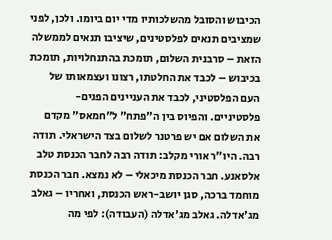הכיבוש והסובל מהשלכותיו מדי יום ביומו. ולכן, לפני שמציבים תנאים לפלסטינים, שיציבו תנאים לממשלה הזאת – סרבנית השלום, תומכת בהתנחלויות, תומכת בכיבוש – לכבד את החלטתו, רצונו ועצמאותו של העם הפלסטיני, לכבד את העניינים הפנים-פלסטיניים. והפיוס בין ה"פתח" ל"חמאס" מקדם את השלום אם יש פרטנר לשלום בצד הישראלי. תודה רבה. היו"ר אורי מקלב: תודה רבה לחבר הכנסת טלב אלסאנע. חבר הכנסת מיכאלי – לא נמצא. חבר הכנסת מוחמד ברכה, סגן יושב-ראש הכנסת, ואחריו – גאלב מג'אדלה. גאלב מג'אדלה (העבודה): לפי מה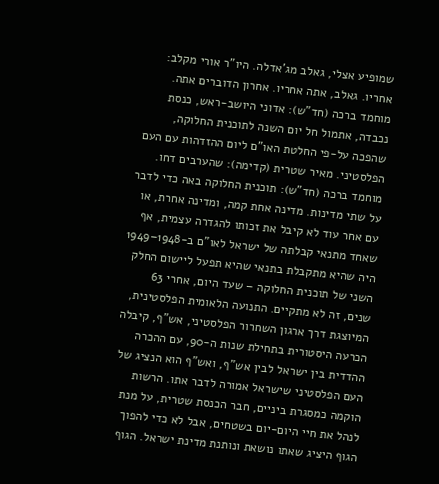שמופיע אצלי, גאלב מג'אדלה. היו"ר אורי מקלב: אחריו. גאלב, אתה אחריו. אחרון הדוברים אתה. מוחמד ברכה (חד"ש): אדוני היושב-ראש, כנסת נכבדה, אתמול חל יום השנה לתוכנית החלוקה, שהפכה על-פי החלטת האו"ם ליום ההזדהות עם העם הפלסטיני. מאיר שטרית (קדימה): שהערבים דחו. מוחמד ברכה (חד"ש): תוכנית החלוקה באה כדי לדבר על שתי מדינות. מדינה אחת קמה, ומדינה אחרת, או עם אחר עוד לא קיבל את זכותו להגדרה עצמית, אף שאחד מתנאי קבלתה של ישראל לאו"ם ב-1948–1949 היה שהיא מתקבלת בתנאי שהיא תפעל ליישום החלק השני של תוכנית החלוקה – שעד היום, אחרי 63 שנים, זה לא מתקיים. התנועה הלאומית הפלסטינית, המיוצגת דרך ארגון השחרור הפלסטיני, אש"ף, קיבלה הכרעה היסטורית בתחילת שנות ה-90, עם ההכרה ההדדית בין ישראל לבין אש"ף, ואש"ף הוא הנציג של העם הפלסטיני שישראל אמורה לדבר אתו. הרשות הוקמה כמסגרת ביניים, חבר הכנסת שטרית, על מנת לנהל את חיי היום-יום בשטחים, אבל לא כדי להפוך הגוף היציג שאתו נושאת ונותנת מדינת ישראל. הגוף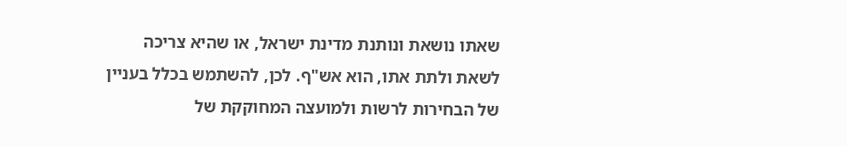שאתו נושאת ונותנת מדינת ישראל, או שהיא צריכה לשאת ולתת אתו, הוא אש"ף. לכן, להשתמש בכלל בעניין של הבחירות לרשות ולמועצה המחוקקת של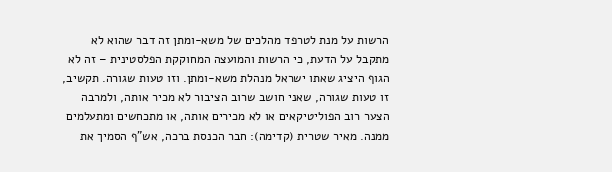הרשות על מנת לטרפד מהלכים של משא-ומתן זה דבר שהוא לא מתקבל על הדעת, כי הרשות והמועצה המחוקקת הפלסטינית – זה לא הגוף היציג שאתו ישראל מנהלת משא-ומתן. וזו טעות שגורה. תקשיב, זו טעות שגורה, שאני חושב שרוב הציבור לא מכיר אותה, ולמרבה הצער רוב הפוליטיקאים או לא מכירים אותה, או מתכחשים ומתעלמים ממנה. מאיר שטרית (קדימה): חבר הכנסת ברכה, אש"ף הסמיך את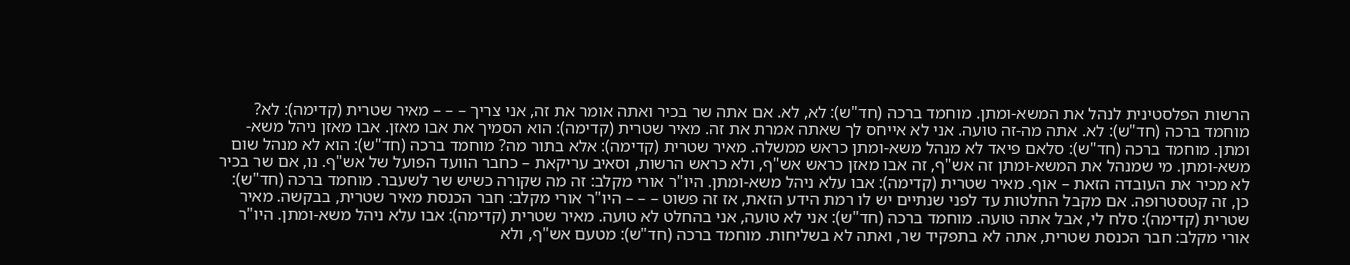הרשות הפלסטינית לנהל את המשא-ומתן. מוחמד ברכה (חד"ש): לא, לא. אם אתה שר בכיר ואתה אומר את זה, אני צריך – – – מאיר שטרית (קדימה): לא? מוחמד ברכה (חד"ש): לא. אתה מה-זה טועה. אני לא אייחס לך שאתה אמרת את זה. מאיר שטרית (קדימה): הוא הסמיך את אבו מאזן. אבו מאזן ניהל משא-ומתן. מוחמד ברכה (חד"ש): סלאם פיאד לא מנהל משא-ומתן כראש ממשלה. מאיר שטרית (קדימה): אלא בתור מה? מוחמד ברכה (חד"ש): הוא לא מנהל שום משא-ומתן. מי שמנהל את המשא-ומתן זה אש"ף, זה אבו מאזן כראש אש"ף, ולא כראש הרשות, וסאיב עריקאת – כחבר הוועד הפועל של אש"ף. נו, אם שר בכיר לא מכיר את העובדה הזאת – אוף. מאיר שטרית (קדימה): אבו עלא ניהל משא-ומתן. היו"ר אורי מקלב: זה מה שקורה כשיש שר לשעבר. מוחמד ברכה (חד"ש): כן, זה קטסטרופה. אם מקבל החלטות עד לפני שנתיים יש לו רמת הידע הזאת, אז זה פשוט – – – היו"ר אורי מקלב: חבר הכנסת מאיר שטרית, בבקשה. מאיר שטרית (קדימה): סלח לי, אבל אתה טועה. מוחמד ברכה (חד"ש): אני לא טועה, אני בהחלט לא טועה. מאיר שטרית (קדימה): אבו עלא ניהל משא-ומתן. היו"ר אורי מקלב: חבר הכנסת שטרית, אתה לא בתפקיד שר, ואתה לא בשליחות. מוחמד ברכה (חד"ש): מטעם אש"ף, ולא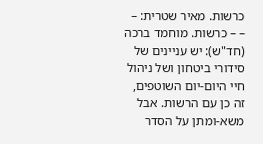כרשות. מאיר שטרית: – – – כרשות. מוחמד ברכה (חד"ש): יש עניינים של סידורי ביטחון ושל ניהול חיי היום-יום השוטפים, זה כן עם הרשות. אבל משא-ומתן על הסדר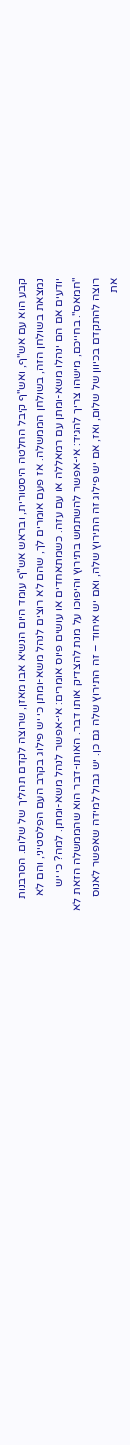קבע הוא עם אש"ף, ואש"ף קיבל החלטה היסטורית, ובראש אש"ף עומד היום הנשיא אבו מאזן, שרוצה לקדם תהליך של שלום. הסרבנות נמצאת בשולחן הזה, בשולחן הממשלה. אז פעם אומרים לך, שהם לא רוצים לנהל משא-ומתן כי יש פילוג בקרב העם הפלסטיני, והם לא יודעים אם הם ינהלו משא-ומתן עם רמאללה או עם עזה. כשמתאחדים או עושים פיוס אומרים: אי-אפשר לנהל משא-ומתן. למה? כי יש "חמאס". בחייכם, מישהו צריך להגיד: אי-אפשר להשתמש בתירוץ והיפוכו על מנת להצדיק אותו דבר. האותו-דבר הוא שהממשלה הזאת לא רוצה להתקדם בכיוון של שלום, ואז, אם יש פילוג זה התירוץ שלה, ואם יש איחוד – זה התירוץ שלה גם כן. יש גבול למידה שאפשר לאנוס את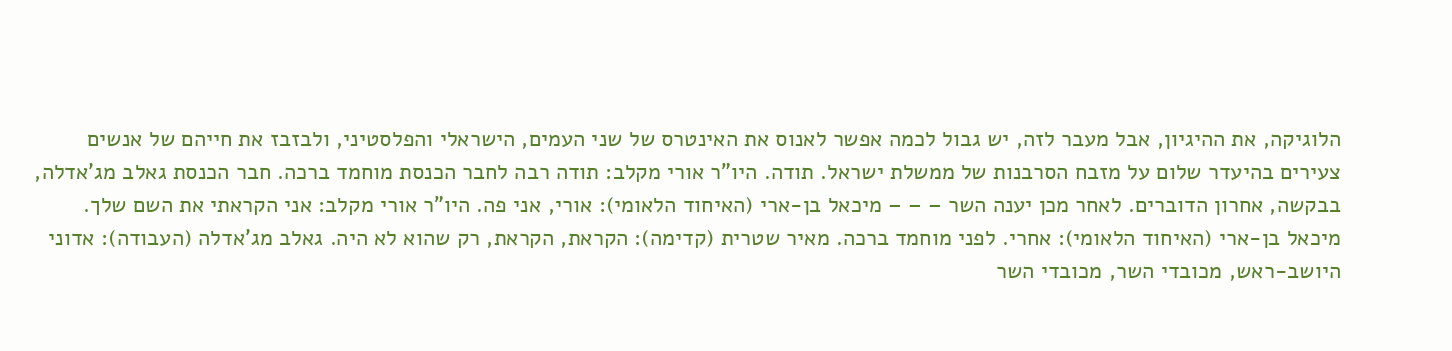הלוגיקה, את ההיגיון, אבל מעבר לזה, יש גבול לכמה אפשר לאנוס את האינטרס של שני העמים, הישראלי והפלסטיני, ולבזבז את חייהם של אנשים צעירים בהיעדר שלום על מזבח הסרבנות של ממשלת ישראל. תודה. היו"ר אורי מקלב: תודה רבה לחבר הכנסת מוחמד ברכה. חבר הכנסת גאלב מג'אדלה, בבקשה, אחרון הדוברים. לאחר מכן יענה השר – – – מיכאל בן-ארי (האיחוד הלאומי): אורי, אני פה. היו"ר אורי מקלב: אני הקראתי את השם שלך. מיכאל בן-ארי (האיחוד הלאומי): אחרי. לפני מוחמד ברכה. מאיר שטרית (קדימה): הקראת, הקראת, רק שהוא לא היה. גאלב מג'אדלה (העבודה): אדוני היושב-ראש, מכובדי השר, מכובדי השר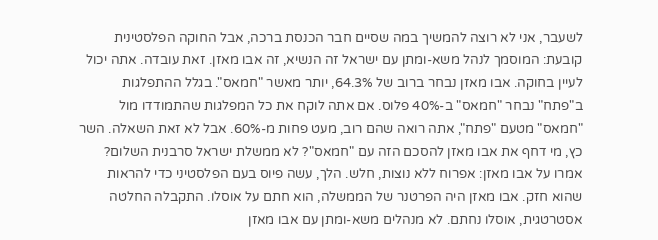לשעבר, אני לא רוצה להמשיך במה שסיים חבר הכנסת ברכה, אבל החוקה הפלסטינית קובעת: המוסמך לנהל משא-ומתן עם ישראל זה הנשיא, זה אבו מאזן. זאת עובדה. אתה יכול לעיין בחוקה. אבו מאזן נבחר ברוב של 64.3%, יותר מאשר "חמאס". בגלל ההתפלגות ב"פתח" נבחר "חמאס" ב-40% פלוס. אם אתה לוקח את כל המפלגות שהתמודדו מול "חמאס" מטעם "פתח", אתה רואה שהם רוב, מעט פחות מ-60%. אבל לא זאת השאלה. השר כץ, מי דחף את אבו מאזן להסכם הזה עם "חמאס"? לא ממשלת ישראל סרבנית השלום? אמרו על אבו מאזן: אפרוח ללא נוצות, חלש. הלך, עשה פיוס בעם הפלסטיני כדי להראות שהוא חזק. אבו מאזן היה הפרטנר של הממשלה, הוא חתם על אוסלו. התקבלה החלטה אסטרטגית, אוסלו נחתם. לא מנהלים משא-ומתן עם אבו מאזן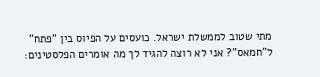מתי שטוב לממשלת ישראל. כועסים על הפיוס בין "פתח" ל"חמאס"? אני לא רוצה להגיד לך מה אומרים הפלסטינים: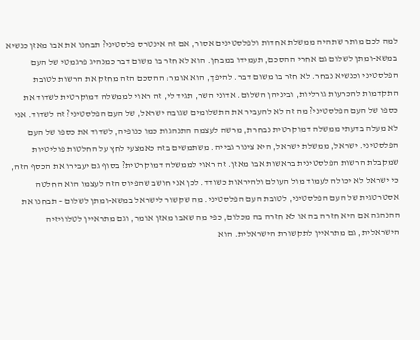למה לכם מותר שתהיה ממשלת אחדות ולפלסטינים אסור, אם זה אינטרס פלסטיני? תבחנו את אבו מאזן כנשיא במשא-ומתן לשלום גם אחרי ההסכם, תעמידו במבחן. הוא לא חזר בו משום דבר כמנהיג פרגמטי של העם הפלסטיני וכנשיא נבחר. לא חזר בו משום דבר. להיפך, הוא אומר: ההסכם הזה מחזק את הרשות לטובת התקדמות להכרעות גורליות, וביניהן השלום. אדוני השר, תגיד לי, זה ראוי לממשלה דמוקרטית לשדוד את כספו של העם הפלסטיני? מה זה לא להעביר את התשלומים שגובה ישראל, של העם הפלסטיני? זה לשדוד. אני לא מעלה בדעתי ממשלה דמוקרטית נבחרת, מרשה לעצמה התנהגות כמו כנופיה, לשדוד את כספו של העם הפלסטיני. ישראל, ממשלת ישראל, היא צינור גבייה. משתמשים בזה כאמצעי לחץ על החלטות פוליטיות שמקבלת הרשות הפלסטינית בראשות אבו מאזן. זה ראוי לממשלה דמוקרטית? בסוף גם יעבירו את הכסף הזה, כי ישראל לא יכולה לעמוד מול העולם ולהיראות כשודד. לכן אני חושב שהפיוס הזה לעצמו הוא החלטה אסטרטגית של העם הפלסטיני, לטובת העם הפלסטיני. מה שקשור לישראל במשא-ומתן לשלום – תבחנו את ההנהגה אם היא חזרה בה או לא חזרה בה מכלום, כפי מה שאבו מאזן אומר, וגם מתראיין לטלוויזיה הישראלית, גם מתראיין לתקשורת הישראלית. הוא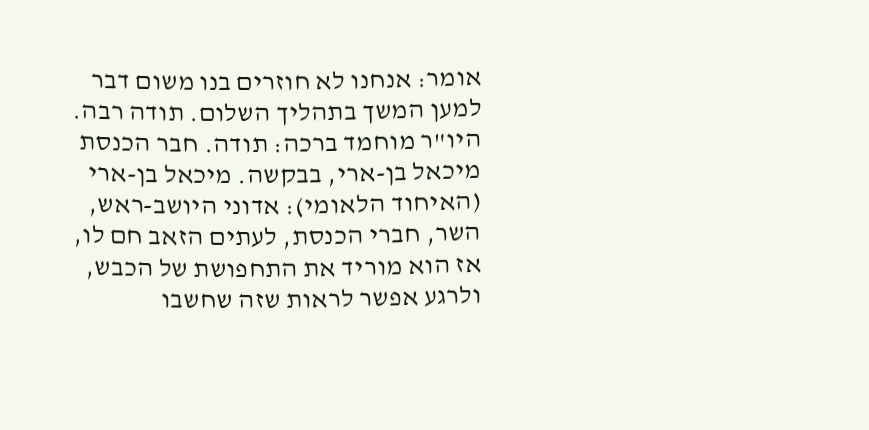אומר: אנחנו לא חוזרים בנו משום דבר למען המשך בתהליך השלום. תודה רבה. היו"ר מוחמד ברכה: תודה. חבר הכנסת מיכאל בן-ארי, בבקשה. מיכאל בן-ארי (האיחוד הלאומי): אדוני היושב-ראש, השר, חברי הכנסת, לעתים הזאב חם לו, אז הוא מוריד את התחפושת של הכבש, ולרגע אפשר לראות שזה שחשבו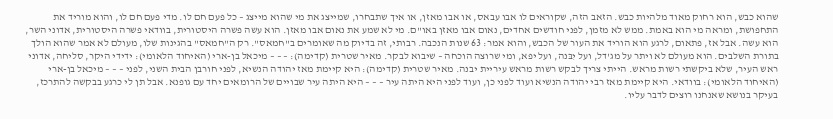שהוא כבש, הוא רחוק מאוד מלהיות כבש. הזאב הזה, שקוראים לו אבו עבאס, או אבו מאזן, או איך שתבחרו, שמייצג את מי שהוא מייצג – כל פעם חם לו. מדי פעם חם לו, והוא מוריד את התחפושת, ומראה מי הוא באמת. ממש לא מזמן, לפני חודשים אחדים, נאום אבו מאזן באו"ם. מי לא שמע את נאום אבו מאזן. הוא עשה פשרה היסטורית, בוודאי פשרה היסטורית, אדוני השר, הוא עשה. אבל אז, פתאום, לרגע הוא הוריד את העור של הכבש, והוא אמר: 63 שנות הנכבה. רבותי, זה בדיוק מה שאומרים ב"חמאס". רק ה"חמאס" בהגינות שלו, מעולם לא אמר שהוא הולך בתורת השלבים. הוא מעולם לא ויתר על מג'דל, ועל יִבּנה, ועל יפא, ומי שרוצה הוכחה – שיבוא לבקר. מאיר שטרית (קדימה): – – – מיכאל בן-ארי (האיחוד הלאומי): ידידי היקר, סליחה, אדוני ראש העיר, שלא ביקשתי רשות מראש. הייתי צריך לבקש רשות מראש עיריית יבנה. מאיר שטרית (קדימה): היא קיימת מאז יהודה הנשיא, לפני חורבן הבית השני, לפני – – – מיכאל בן-ארי (האיחוד הלאומי): בוודאי. היא קיימת מאז רבי יהודה הנשיא ועוד לפני כן, ועוד לפני היא היתה עיר – – – היא היתה עיר שבויים של הרומאים יחד עם גופנא. אבל תן לי כרגע בבקשה להתרכז, בעיקר בנושא שאנחנו רוצים לדבר עליו.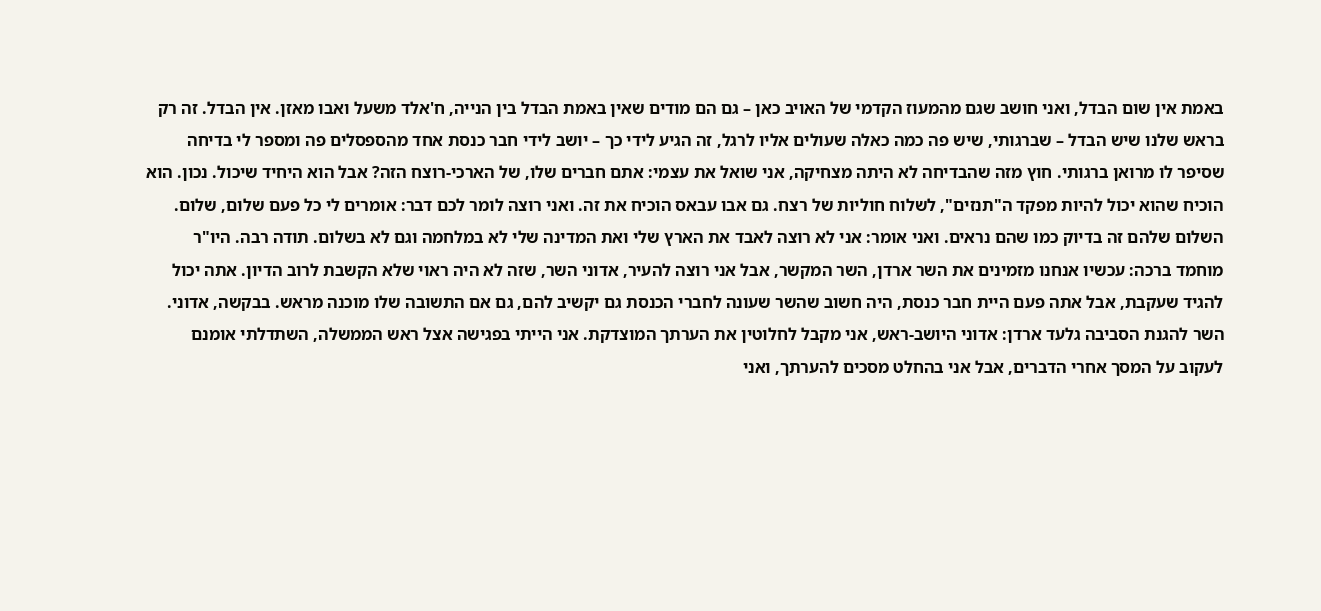באמת אין שום הבדל, ואני חושב שגם מהמעוז הקדמי של האויב כאן – גם הם מודים שאין באמת הבדל בין הנייה, ח'אלד משעל ואבו מאזן. אין הבדל. זה רק בראש שלנו שיש הבדל – שברגותי, שיש פה כמה כאלה שעולים אליו לרגל, זה הגיע לידי כך – יושב לידי חבר כנסת אחד מהספסלים פה ומספר לי בדיחה שסיפר לו מרואן ברגותי. חוץ מזה שהבדיחה לא היתה מצחיקה, אני שואל את עצמי: אתם חברים שלו, של הארכי-רוצח הזה? אבל הוא היחיד שיכול. נכון. הוא הוכיח שהוא יכול להיות מפקד ה"תנזים", לשלוח חוליות של רצח. גם אבו עבאס הוכיח את זה. ואני רוצה לומר לכם דבר: אומרים לי כל פעם שלום, שלום. השלום שלהם זה בדיוק כמו שהם נראים. ואני אומר: אני לא רוצה לאבד את הארץ שלי ואת המדינה שלי לא במלחמה וגם לא בשלום. תודה רבה. היו"ר מוחמד ברכה: עכשיו אנחנו מזמינים את השר ארדן, השר המקשר, אבל אני רוצה להעיר, אדוני השר, שזה לא היה ראוי שלא הקשבת לרוב הדיון. אתה יכול להגיד שעקבת, אבל אתה פעם היית חבר כנסת, היה חשוב שהשר שעונה לחברי הכנסת גם יקשיב להם, גם אם התשובה שלו מוכנה מראש. בבקשה, אדוני. השר להגנת הסביבה גלעד ארדן: אדוני היושב-ראש, אני מקבל לחלוטין את הערתך המוצדקת. אני הייתי בפגישה אצל ראש הממשלה, השתדלתי אומנם לעקוב על המסך אחרי הדברים, אבל אני בהחלט מסכים להערתך, ואני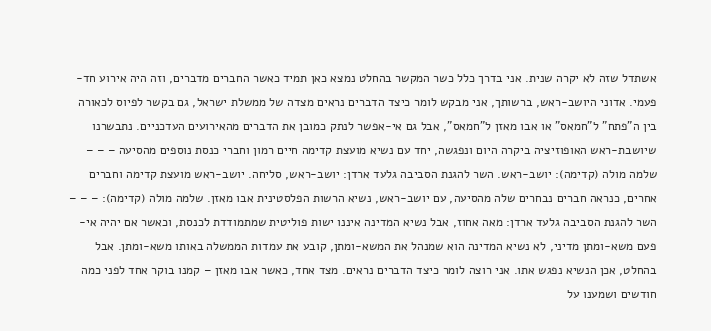אשתדל שזה לא יקרה שנית. אני בדרך כלל כשר המקשר בהחלט נמצא כאן תמיד כאשר החברים מדברים, וזה היה אירוע חד-פעמי. אדוני היושב-ראש, ברשותך, אני מבקש לומר כיצד הדברים נראים מצדה של ממשלת ישראל, גם בקשר לפיוס לכאורה בין ה"פתח" ל"חמאס" או אבו מאזן ל"חמאס", אבל גם אי-אפשר לנתק כמובן את הדברים מהאירועים העדכניים. נתבשרנו שיושבת-ראש האופוזיציה ביקרה היום ונפגשה, יחד עם נשיא מועצת קדימה חיים רמון וחברי כנסת נוספים מהסיעה – – – שלמה מולה (קדימה): יושב-ראש. השר להגנת הסביבה גלעד ארדן: יושב-ראש, סליחה. יושב-ראש מועצת קדימה וחברים אחרים, כנראה חברים נבחרים שלה מהסיעה, עם יושב-ראש, נשיא הרשות הפלסטינית אבו מאזן. שלמה מולה (קדימה): – – – השר להגנת הסביבה גלעד ארדן: מאה אחוז, אבל נשיא המדינה איננו ישות פוליטית שמתמודדת לכנסת, וכאשר אם יהיה אי-פעם משא-ומתן מדיני, לא נשיא המדינה הוא שמנהל את המשא-ומתן, קובע את עמדות הממשלה באותו משא-ומתן. אבל בהחלט, אכן הנשיא נפגש אתו. אני רוצה לומר כיצד הדברים נראים. מצד אחד, כאשר אבו מאזן – קמנו בוקר אחד לפני כמה חודשים ושמענו על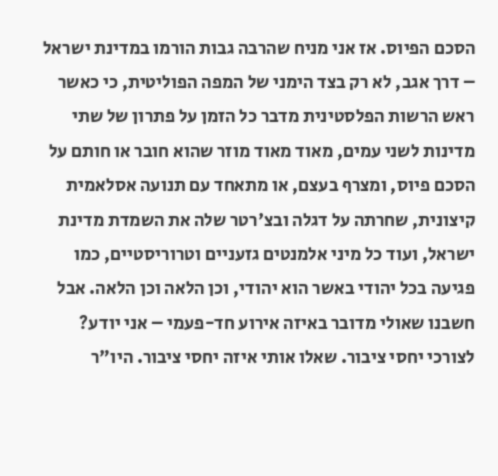הסכם הפיוס. אז אני מניח שהרבה גבות הורמו במדינת ישראל – דרך אגב, לא רק בצד הימני של המפה הפוליטית, כי כאשר ראש הרשות הפלסטינית מדבר כל הזמן על פתרון של שתי מדינות לשני עמים, מאוד מאוד מוזר שהוא חובר או חותם על הסכם פיוס, ומצרף בעצם, או מתאחד עם תנועה אסלאמית קיצונית, שחרתה על דגלה ובצ'רטר שלה את השמדת מדינת ישראל, ועוד כל מיני אלמנטים גזעניים וטרוריסטיים, כמו פגיעה בכל יהודי באשר הוא יהודי, וכן הלאה וכן הלאה. אבל חשבנו שאולי מדובר באיזה אירוע חד-פעמי – אני יודע? לצורכי יחסי ציבור. שאלו אותי איזה יחסי ציבור. היו"ר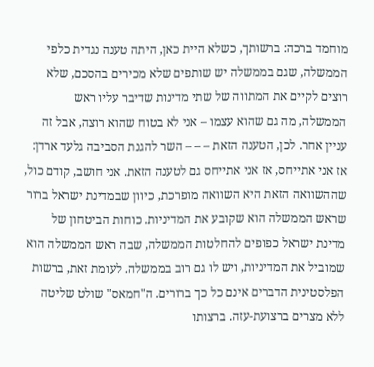מוחמד ברכה: ברשותך, כשלא היית כאן, היתה טענה נגדית כלפי הממשלה, שגם בממשלה יש שותפים שלא מכירים בהסכם, שלא רוצים לקיים את המתווה של שתי מדינות שדיבר עליו ראש הממשלה, מה גם שהוא עצמו – אני לא בטוח שהוא רוצה, אבל זה עניין אחר. לכן, הטענה הזאת – – – השר להגנת הסביבה גלעד ארדן: אז אני אתייחס, אז אני אתייחס גם לטענה הזאת. אני חושב, קודם כול, שההשוואה הזאת היא השוואה מופרכת, כיוון שבמדינת ישראל ברור שראש הממשלה הוא שקובע את המדיניות. כוחות הביטחון של מדינת ישראל כפופים להחלטות הממשלה, שבה ראש הממשלה הוא שמוביל את המדיניות, ויש לו גם רוב בממשלה. לעומת זאת, ברשות הפלסטינית הדברים אינם כל כך ברורים. ה"חמאס" שולט שליטה ללא מצרים ברצועת-עזה. ברצותו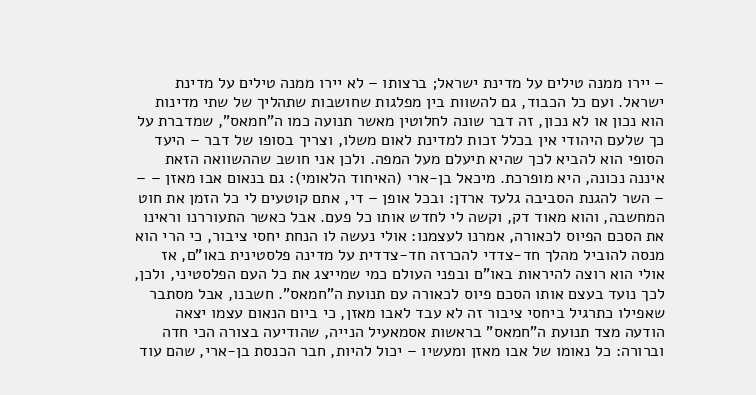– יירו ממנה טילים על מדינת ישראל; ברצותו – לא יירו ממנה טילים על מדינת ישראל. ועם כל הכבוד, גם להשוות בין מפלגות שחושבות שתהליך של שתי מדינות הוא נכון או לא נכון, זה דבר שונה לחלוטין מאשר תנועה כמו ה"חמאס", שמדברת על כך שלעם היהודי אין בכלל זכות למדינת לאום משלו, וצריך בסופו של דבר – היעד הסופי הוא להביא לכך שהיא תיעלם מעל המפה. ולכן אני חושב שההשוואה הזאת איננה נכונה, היא מופרכת. מיכאל בן-ארי (האיחוד הלאומי): גם בנאום אבו מאזן – – – השר להגנת הסביבה גלעד ארדן: ובכל אופן – די, אתם קוטעים לי כל הזמן את חוט המחשבה, והוא מאוד דק, וקשה לי לחדש אותו כל פעם. אבל כאשר התעוררנו וראינו את הסכם הפיוס לכאורה, אמרנו לעצמנו: אולי נעשה לו הנחת יחסי ציבור, כי הרי הוא מנסה להוביל מהלך חד-צדדי להכרזה חד-צדדית על מדינה פלסטינית באו"ם, אז אולי הוא רוצה להיראות באו"ם ובפני העולם כמי שמייצג את כל העם הפלסטיני, ולכן, לכך נועד בעצם אותו הסכם פיוס לכאורה עם תנועת ה"חמאס". חשבנו, אבל מסתבר שאפילו כתרגיל ביחסי ציבור זה לא עבד לאבו מאזן, כי ביום הנאום עצמו יצאה הודעה מצד תנועת ה"חמאס" בראשות אסמאעיל הנייה, שהודיעה בצורה הכי חדה וברורה: כל נאומו של אבו מאזן ומעשיו – יכול להיות, חבר הכנסת בן-ארי, שהם עוד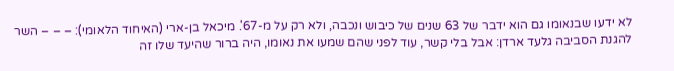לא ידעו שבנאומו גם הוא ידבר של 63 שנים של כיבוש ונכבה, ולא רק על מ-67'. מיכאל בן-ארי (האיחוד הלאומי): – – – השר להגנת הסביבה גלעד ארדן: אבל בלי קשר, עוד לפני שהם שמעו את נאומו, היה ברור שהיעד שלו זה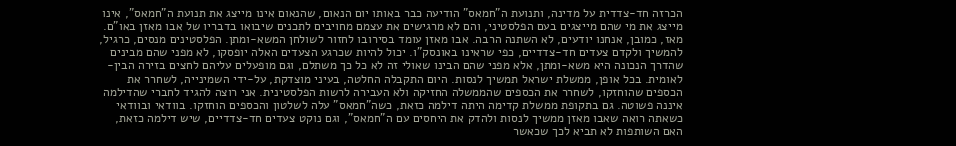הכרזה חד-צדדית על מדינה, ותנועת ה"חמאס" הודיעה כבר באותו יום הנאום, שהנאום אינו מייצג את תנועת ה"חמאס", אינו מייצג את מי שהם מייצגים בעם הפלסטיני, והם לא מרגישים את עצמם מחויבים לתכנים שיבואו בדבריו של אבו מאזן באו"ם. מאז, כמובן, אנחנו יודעים, לא השתנה הרבה. אבו מאזן עומד בסירובו לחזור לשולחן המשא-ומתן. הפלסטינים מנסים, כרגיל, להמשיך ולקדם צעדים חד-צדדיים, כפי שראינו באונסק"ו. יכול להיות שכרגע הצעדים האלה יופסקו, לא מפני שהם מבינים שהדרך הנכונה היא משא-ומתן, אלא מפני שהם הבינו שאולי זה לא כל כך משתלם, וגם מופעלים עליהם לחצים בזירה הבין-לאומית. בכל אופן, ממשלת ישראל תמשיך לנסות. היום התקבלה החלטה, בעיני מוצדקת, על-ידי השמינייה, לשחרר את הכספים שהוחזקו, לשחרר את הכספים שהממשלה החזיקה ולא העבירה לרשות הפלסטינית. אני רוצה להגיד לחברי שהדילמה איננה פשוטה. גם בתקופת ממשלת קדימה היתה דילמה כזאת, כשה"חמאס" עלה לשלטון והכספים הוחזקו. בוודאי ובוודאי כשאתה רואה שאבו מאזן ממשיך לנסות ולהדק את היחסים עם ה"חמאס", וגם נוקט צעדים חד-צדדיים, שיש דילמה כזאת, האם השותפות לא תביא לכך שכאשר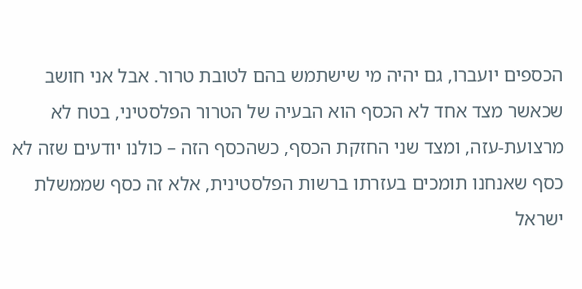הכספים יועברו, גם יהיה מי שישתמש בהם לטובת טרור. אבל אני חושב שכאשר מצד אחד לא הכסף הוא הבעיה של הטרור הפלסטיני, בטח לא מרצועת-עזה, ומצד שני החזקת הכסף, כשהכסף הזה – כולנו יודעים שזה לא כסף שאנחנו תומכים בעזרתו ברשות הפלסטינית, אלא זה כסף שממשלת ישראל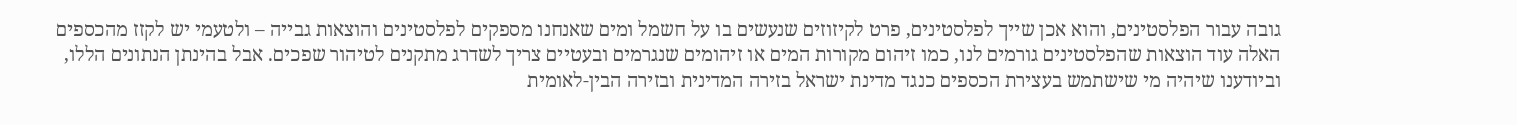גובה עבור הפלסטינים, והוא אכן שייך לפלסטינים, פרט לקיזוזים שנעשים בו על חשמל ומים שאנחנו מספקים לפלסטינים והוצאות גבייה – ולטעמי יש לקזז מהכספים האלה עוד הוצאות שהפלסטינים גורמים לנו, כמו זיהום מקורות המים או זיהומים שנגרמים ובעטיים צריך לשדרג מתקנים לטיהור שפכים. אבל בהינתן הנתונים הללו, וביודענו שיהיה מי שישתמש בעצירת הכספים כנגד מדינת ישראל בזירה המדינית ובזירה הבין-לאומית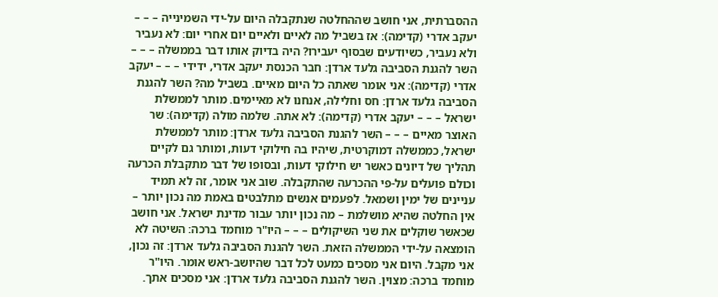ההסברתית, אני חושב שההחלטה שנתקבלה היום על-ידי השמינייה – – – יעקב אדרי (קדימה): אז בשביל מה לאיים ולאיים יום אחרי יום: לא נעביר ולא נעביר, כשיודעים שבסוף יעבירו? היה בדיוק אותו דבר בממשלה – – – השר להגנת הסביבה גלעד ארדן: חבר הכנסת יעקב אדרי, ידידי – – – יעקב אדרי (קדימה): אני אומר שאתה כל היום מאיים. בשביל מה? השר להגנת הסביבה גלעד ארדן: חס וחלילה, אנחנו לא מאיימים. מותר לממשלת ישראל – – – יעקב אדרי (קדימה): לא אתה. שלמה מולה (קדימה): שר האוצר מאיים – – – השר להגנת הסביבה גלעד ארדן: מותר לממשלת ישראל, כממשלה דמוקרטית, שיהיו בה חילוקי דעות, ומותר גם לקיים תהליך של דיונים כאשר יש חילוקי דעות, ובסופו של דבר מתקבלת הכרעה וכולם פועלים על-פי ההכרעה שהתקבלה. שוב אני אומר, זה לא תמיד עניינים של ימין ושמאל. לפעמים אנשים מתלבטים באמת מה נכון יותר – אין החלטה שהיא מושלמת – מה נכון יותר עבור מדינת ישראל. אני חושב שכאשר שוקלים את שני השיקולים – – – היו"ר מוחמד ברכה: השיטה לא הומצאה על-ידי הממשלה הזאת. השר להגנת הסביבה גלעד ארדן: זה נכון, אני מקבל. היום אני מסכים כמעט לכל דבר שהיושב-ראש אומר. היו"ר מוחמד ברכה: מצוין. השר להגנת הסביבה גלעד ארדן: אני מסכים אתך.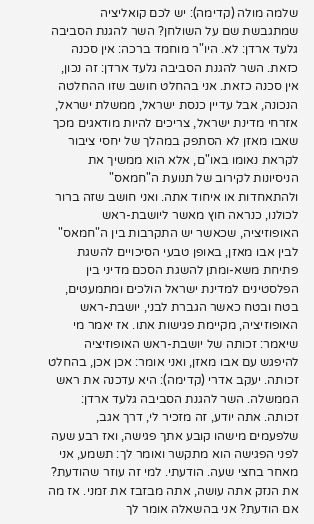שלמה מולה (קדימה): יש לכם קואליציה שמתגבשת שם על השולחן? השר להגנת הסביבה גלעד ארדן: לא. היו"ר מוחמד ברכה: אין סכנה כזאת. השר להגנת הסביבה גלעד ארדן: זה נכון, אין סכנה כזאת. אני בהחלט חושב שזו ההחלטה הנכונה, אבל עדיין כנסת ישראל, ממשלת ישראל, אזרחי מדינת ישראל, צריכים להיות מודאגים מכך שאבו מאזן לא הסתפק במהלך של יחסי ציבור לקראת נאומו באו"ם, אלא הוא ממשיך את הניסיונות לקירוב של תנועת ה"חמאס" ולהתאחדות או איחוד אתה. ואני חושב שזה ברור לכולנו, כנראה חוץ מאשר ליושבת-ראש האופוזיציה, שכאשר יש התקרבות בין ה"חמאס" לבין אבו מאזן, באופן טבעי הסיכויים להשגת פתיחת משא-ומתן להשגת הסכם מדיני בין הפלסטינים למדינת ישראל הולכים ומתמעטים, בטח ובטח כאשר הגברת לבני, יושבת-ראש האופוזיציה, מקיימת פגישות אתו. אז יאמר מי שיאמר: זכותה של יושבת-ראש האופוזיציה להיפגש עם אבו מאזן, ואני אומר: אכן אכן, בהחלט זכותה. יעקב אדרי (קדימה): היא עדכנה את ראש הממשלה. השר להגנת הסביבה גלעד ארדן: זכותה. אתה יודע, זה מזכיר לי, דרך אגב, שלפעמים מישהו קובע אתך פגישה, ואז רבע שעה לפני הפגישה הוא מתקשר ואומר לך: תשמע, אני מאחר בחצי שעה. הודעתי. למי זה עוזר שהודעת? את הנזק אתה עושה, אתה מבזבז את זמני. אז מה אם הודעת? אני בהשאלה אומר לך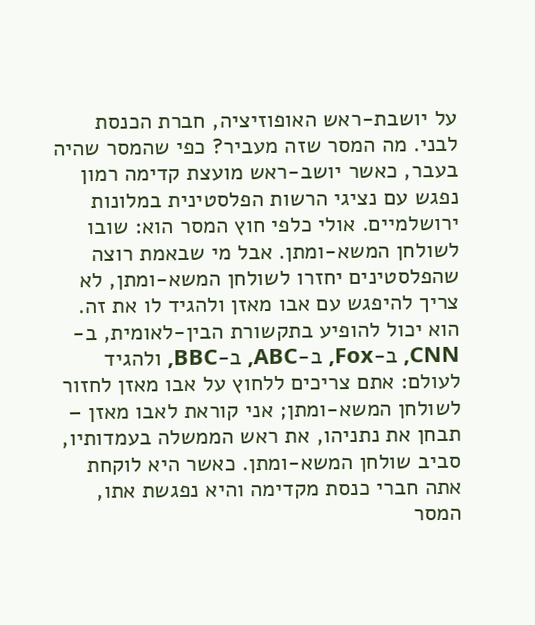על יושבת-ראש האופוזיציה, חברת הכנסת לבני. מה המסר שזה מעביר? כפי שהמסר שהיה בעבר, כאשר יושב-ראש מועצת קדימה רמון נפגש עם נציגי הרשות הפלסטינית במלונות ירושלמיים. אולי כלפי חוץ המסר הוא: שובו לשולחן המשא-ומתן. אבל מי שבאמת רוצה שהפלסטינים יחזרו לשולחן המשא-ומתן, לא צריך להיפגש עם אבו מאזן ולהגיד לו את זה. הוא יכול להופיע בתקשורת הבין-לאומית, ב-CNN, ב-Fox, ב-ABC, ב-BBC, ולהגיד לעולם: אתם צריכים ללחוץ על אבו מאזן לחזור לשולחן המשא-ומתן; אני קוראת לאבו מאזן – תבחן את נתניהו, את ראש הממשלה בעמדותיו, סביב שולחן המשא-ומתן. כאשר היא לוקחת אתה חברי כנסת מקדימה והיא נפגשת אתו, המסר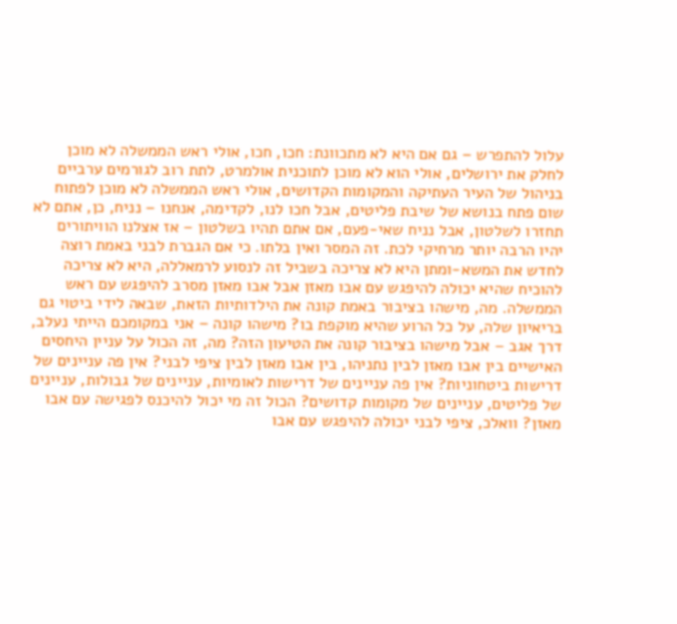עלול להתפרש – גם אם היא לא מתכוונת: חכו, חכו, אולי ראש הממשלה לא מוכן לחלק את ירושלים, אולי הוא לא מוכן לתוכנית אולמרט, לתת רוב לגורמים ערביים בניהול של העיר העתיקה והמקומות הקדושים, אולי ראש הממשלה לא מוכן לפתוח שום פתח בנושא של שיבת פליטים, אבל חכו לנו, לקדימה, אנחנו – נניח, כן, אתם לא תחזרו לשלטון, אבל נניח שאי-פעם, אם אתם תהיו בשלטון – אז אצלנו הוויתורים יהיו הרבה יותר מרחיקי לכת. זה המסר ואין בלתו. כי אם הגברת לבני באמת רוצה לחדש את המשא-ומתן היא לא צריכה בשביל זה לנסוע לרמאללה, היא לא צריכה להוכיח שהיא יכולה להיפגש עם אבו מאזן אבל אבו מאזן מסרב להיפגש עם ראש הממשלה. מה, מישהו בציבור באמת קונה את הילדותיות הזאת, שבאה לידי ביטוי גם בריאיון שלה, על כל הרוע שהיא מוקפת בו? מישהו קונה – אני במקומכם הייתי נעלב, דרך אגב – אבל מישהו בציבור קונה את הטיעון הזה? מה, זה הכול על עניין היחסים האישיים בין אבו מאזן לבין נתניהו, בין אבו מאזן לבין ציפי לבני? אין פה עניינים של דרישות ביטחוניות? אין פה עניינים של דרישות לאומיות, עניינים של גבולות, עניינים של פליטים, עניינים של מקומות קדושים? הכול זה מי יכול להיכנס לפגישה עם אבו מאזן? וואלכ, ציפי לבני יכולה להיפגש עם אבו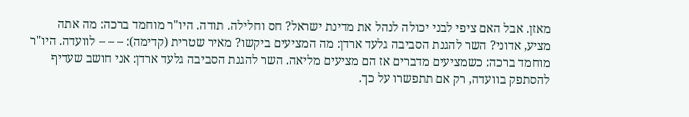מאזן. אבל האם ציפי לבני יכולה לנהל את מדינת ישראל? חס וחלילה. תודה. היו"ר מוחמד ברכה: מה אתה מציע, אדוני? השר להגנת הסביבה גלעד ארדן: מה המציעים ביקשו? מאיר שטרית (קדימה): – – – לוועדה. היו"ר מוחמד ברכה: כשמציעים מדברים אז הם מציעים מליאה. השר להגנת הסביבה גלעד ארדן: אני חושב שעדיף להסתפק בוועדה, רק אם תתפשרו על כך.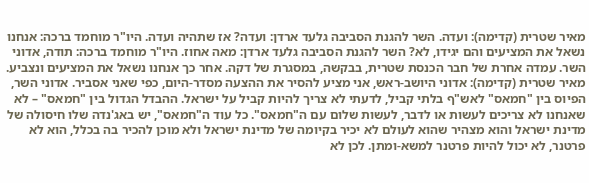מאיר שטרית (קדימה): ועדה. השר להגנת הסביבה גלעד ארדן: ועדה? אז שתהיה ועדה. היו"ר מוחמד ברכה: אנחנו נשאל את המציעים והם יגידו, לא? השר להגנת הסביבה גלעד ארדן: מאה אחוז. היו"ר מוחמד ברכה: תודה, אדוני השר. עמדה אחרת של חבר הכנסת שטרית, בבקשה, במסגרת של דקה. אחר כך אנחנו נשאל את המציעים ונצביע. מאיר שטרית (קדימה): אדוני היושב-ראש, אני מציע להסיר את ההצעה מסדר-היום, כפי שאני אסביר. אדוני השר, הפיוס בין "חמאס" לאש"ף בלתי קביל, לדעתי לא צריך להיות קביל על ישראל. ההבדל הגדול בין "חמאס" – לא שאנחנו לא צריכים לעשות או לדבר, לעשות שלום עם ה"חמאס". כל עוד ה"חמאס", יש באג'נדה שלו חיסולה של מדינת ישראל והוא מצהיר שהוא לעולם לא יכיר בקיומה של מדינת ישראל ולא מוכן להכיר בה בכלל, הוא לא פרטנר, לא יכול להיות פרטנר למשא-ומתן. לכן לא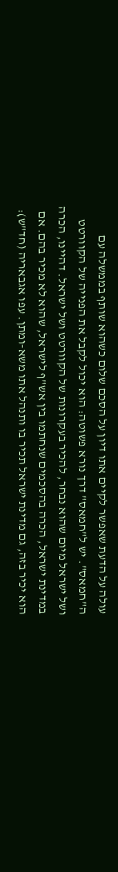עולה על הדעת שאפשר לקיים אתו דיון על הסכם שלום כשהוא שותף בממשלה עם ה"חמאס". יש ל"חמאס" דרך נורא פשוטה: הוא יכול לקבל את הפנייה של הקוורטט ושל ישראל מיום שהוא נבחר, להכיר בעקרונות של הקוורטט ושל ישראל. דהיינו, הכרה במדינת ישראל, הכרה בהסכמים שנחתמו בין אש"ף לישראל, שהוא לא מכיר בהם. אם הוא יכיר בזה, גם מדינת ישראל תכיר בו ותנהל אתו משא-ומתן. עפו אגבאריה (חד"ש):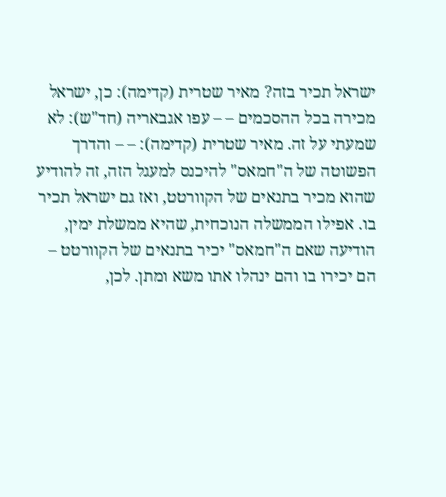ישראל תכיר בזה? מאיר שטרית (קדימה): כן, ישראל מכירה בכל ההסכמים – – עפו אגבאריה (חד"ש): לא שמעתי על זה. מאיר שטרית (קדימה): – – והדרך הפשוטה של ה"חמאס" להיכנס למעגל הזה, זה להודיע שהוא מכיר בתנאים של הקוורטט, ואז גם ישראל תכיר בו. אפילו הממשלה הנוכחית, שהיא ממשלת ימין, הודיעה שאם ה"חמאס" יכיר בתנאים של הקוורטט – הם יכירו בו והם ינהלו אתו משא ומתן. לכן,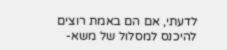לדעתי, אם הם באמת רוצים להיכנס למסלול של משא-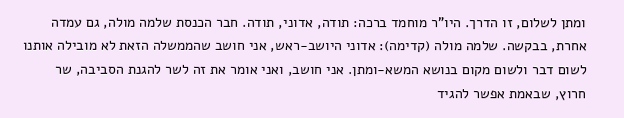ומתן לשלום, זו הדרך. היו"ר מוחמד ברכה: תודה, אדוני, תודה. חבר הכנסת שלמה מולה, גם עמדה אחרת, בבקשה. שלמה מולה (קדימה): אדוני היושב-ראש, אני חושב שהממשלה הזאת לא מובילה אותנו לשום דבר ולשום מקום בנושא המשא-ומתן. אני חושב, ואני אומר את זה לשר להגנת הסביבה, שר חרוץ, שבאמת אפשר להגיד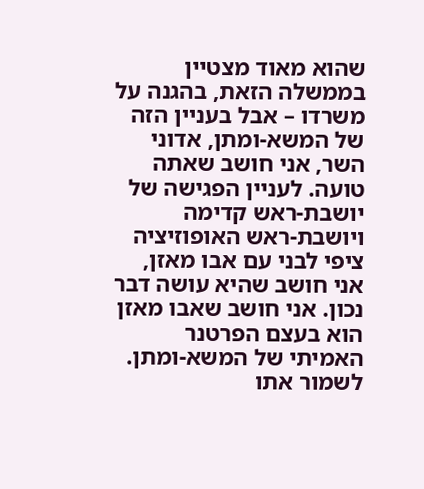שהוא מאוד מצטיין בממשלה הזאת, בהגנה על משרדו – אבל בעניין הזה של המשא-ומתן, אדוני השר, אני חושב שאתה טועה. לעניין הפגישה של יושבת-ראש קדימה ויושבת-ראש האופוזיציה ציפי לבני עם אבו מאזן, אני חושב שהיא עושה דבר נכון. אני חושב שאבו מאזן הוא בעצם הפרטנר האמיתי של המשא-ומתן. לשמור אתו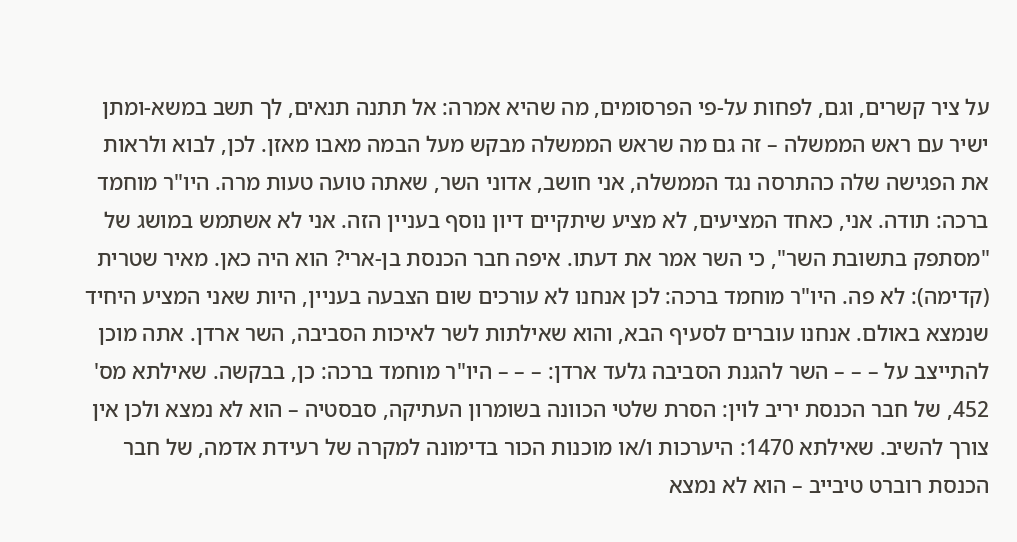על ציר קשרים, וגם, לפחות על-פי הפרסומים, מה שהיא אמרה: אל תתנה תנאים, לך תשב במשא-ומתן ישיר עם ראש הממשלה – זה גם מה שראש הממשלה מבקש מעל הבמה מאבו מאזן. לכן, לבוא ולראות את הפגישה שלה כהתרסה נגד הממשלה, אני חושב, אדוני השר, שאתה טועה טעות מרה. היו"ר מוחמד ברכה: תודה. אני, כאחד המציעים, לא מציע שיתקיים דיון נוסף בעניין הזה. אני לא אשתמש במושג של "מסתפק בתשובת השר", כי השר אמר את דעתו. איפה חבר הכנסת בן-ארי? הוא היה כאן. מאיר שטרית (קדימה): לא פה. היו"ר מוחמד ברכה: לכן אנחנו לא עורכים שום הצבעה בעניין, היות שאני המציע היחיד שנמצא באולם. אנחנו עוברים לסעיף הבא, והוא שאילתות לשר לאיכות הסביבה, השר ארדן. אתה מוכן להתייצב על – – – השר להגנת הסביבה גלעד ארדן: – – – היו"ר מוחמד ברכה: כן, בבקשה. שאילתא מס' 452, של חבר הכנסת יריב לוין: הסרת שלטי הכוונה בשומרון העתיקה, סבסטיה – הוא לא נמצא ולכן אין צורך להשיב. שאילתא 1470: היערכות ו/או מוכנות הכור בדימונה למקרה של רעידת אדמה, של חבר הכנסת רוברט טיבייב – הוא לא נמצא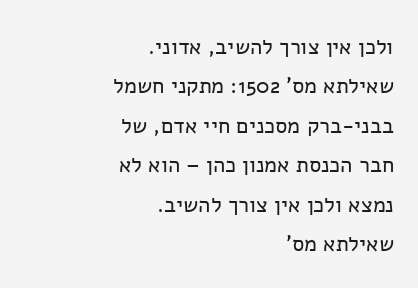ולכן אין צורך להשיב, אדוני. שאילתא מס' 1502: מתקני חשמל בבני-ברק מסכנים חיי אדם, של חבר הכנסת אמנון כהן – הוא לא נמצא ולכן אין צורך להשיב. שאילתא מס'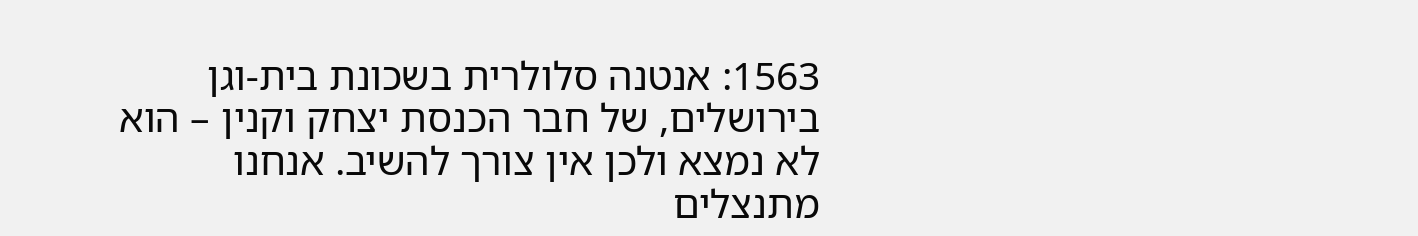1563: אנטנה סלולרית בשכונת בית-וגן בירושלים, של חבר הכנסת יצחק וקנין – הוא לא נמצא ולכן אין צורך להשיב. אנחנו מתנצלים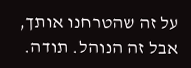על זה שהטרחנו אותך, אבל זה הנוהל. תודה.